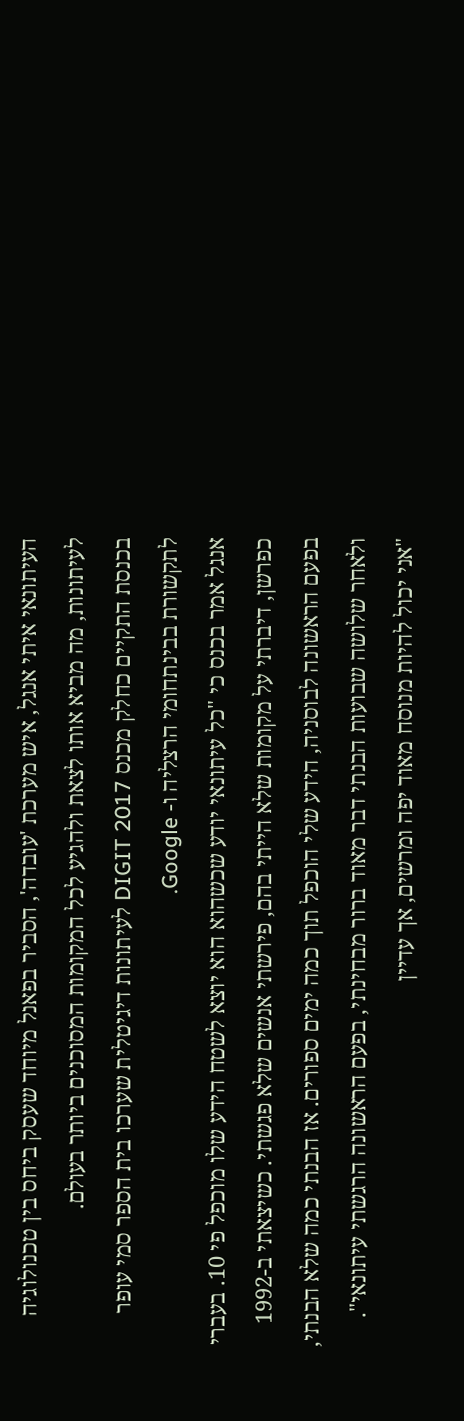העיתונאי איתי אנגל, איש מערכת 'עובדה', הסביר בפאנל מיוחד שעסק ביחס בין טכנולוגיה לעיתונות, מה מביא אותו לצאת ולהגיע לכל המקומות המסוכנים ביותר בעולם.
בכנסת התקיים כחלק מכנס DIGIT 2017 לעיתונות דיגיטלית שערכו בית הספר סמי עופר לתקשורת בבינתחומי הרצליה ו- Google.
אנגל אמר בכנס כי "כל עיתונאי יודע שכשהוא הוא יוצא לשטח הידע שלו מוכפל פי 10. בעברי כפרשן, דיברתי על מקומות שלא הייתי בהם, פירשתי אנשים שלא פגשתי. כשיצאתי ב-1992 בפעם הראשונה לבוסניה, הידע שלי הוכפל תוך כמה ימים ספורים. אז הבנתי כמה שלא הבנתי, ולאחר שלושה שבועות הבנתי דבר מאוד ברור מבחינתי, בפעם הראשונה הרגשתי עיתונאי".
"אני יכול להיות מנוסח מאוד יפה ומרשים, אך עדיין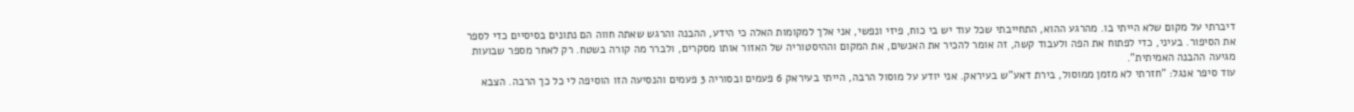דיברתי על מקום שלא הייתי בו. מהרגע ההוא, התחייבתי שכל עוד יש בי כוח, פיזי ונפשי, אני אלך למקומות האלה כי הידע, ההבנה והרגש שאתה חווה הם נתונים בסיסיים כדי לספר את הסיפור. בעיני, כדי לפתוח את הפה ולעבוד קשה, זה אומר להכיר את האנשים, את המקום וההיסטוריה של האזור אותו מסקרים, ולברר מה קורה בשטח. רק לאחר מספר שבועות מגיעה ההבנה האמיתית".
עוד סיפר אנגל: "חזרתי לא מזמן ממוסול, בירת דאע"ש בעיראק. אני יודע על מוסול הרבה, הייתי בעיראק 6 פעמים ובסוריה 3 פעמים והנסיעה הזו הוסיפה לי כל כך הרבה. הצבא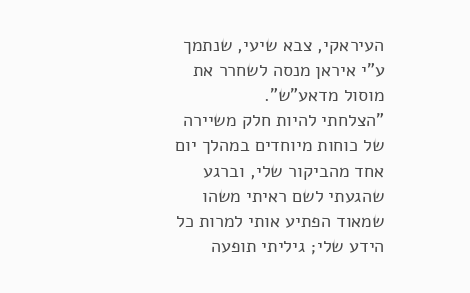העיראקי, צבא שיעי, שנתמך ע"י איראן מנסה לשחרר את מוסול מדאע"ש".
"הצלחתי להיות חלק משיירה של כוחות מיוחדים במהלך יום אחד מהביקור שלי, וברגע שהגעתי לשם ראיתי משהו שמאוד הפתיע אותי למרות כל הידע שלי; גיליתי תופעה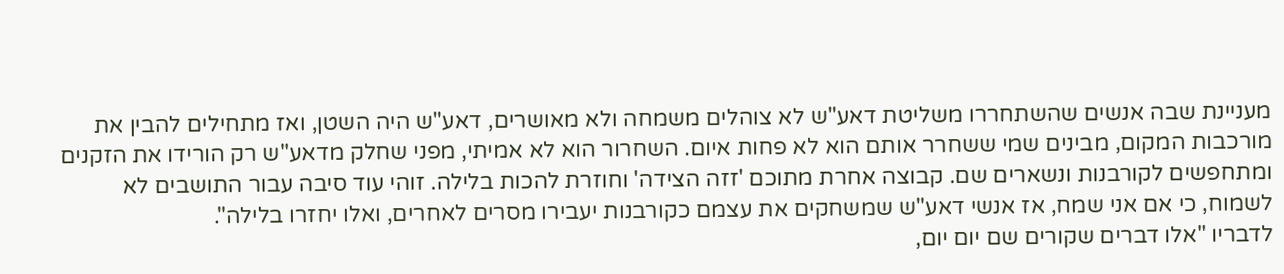מעניינת שבה אנשים שהשתחררו משליטת דאע"ש לא צוהלים משמחה ולא מאושרים, דאע"ש היה השטן, ואז מתחילים להבין את מורכבות המקום, מבינים שמי ששחרר אותם הוא לא פחות איום. השחרור הוא לא אמיתי, מפני שחלק מדאע"ש רק הורידו את הזקנים ומתחפשים לקורבנות ונשארים שם. קבוצה אחרת מתוכם 'זזה הצידה' וחוזרת להכות בלילה. זוהי עוד סיבה עבור התושבים לא לשמוח, כי אם אני שמח, אז אנשי דאע"ש שמשחקים את עצמם כקורבנות יעבירו מסרים לאחרים, ואלו יחזרו בלילה".
לדבריו "אלו דברים שקורים שם יום יום,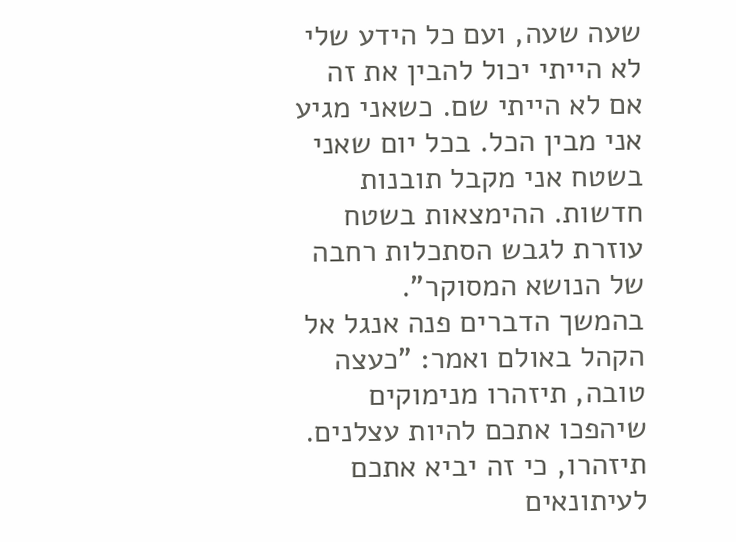שעה שעה, ועם כל הידע שלי לא הייתי יכול להבין את זה אם לא הייתי שם. כשאני מגיע אני מבין הכל. בכל יום שאני בשטח אני מקבל תובנות חדשות. ההימצאות בשטח עוזרת לגבש הסתכלות רחבה של הנושא המסוקר".
בהמשך הדברים פנה אנגל אל הקהל באולם ואמר: "כעצה טובה, תיזהרו מנימוקים שיהפכו אתכם להיות עצלנים. תיזהרו, כי זה יביא אתכם לעיתונאים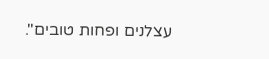עצלנים ופחות טובים".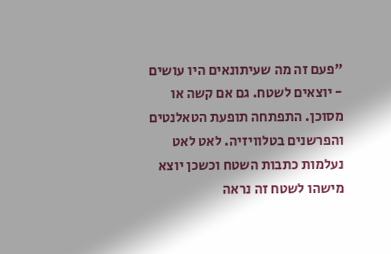"פעם זה מה שעיתונאים היו עושים - יוצאים לשטח. גם אם קשה או מסוכן. התפתחה תופעת הטאלנטים והפרשנים בטלוויזיה. לאט לאט נעלמות כתבות השטח וכשכן יוצא מישהו לשטח זה נראה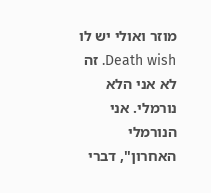מוזר ואולי יש לו Death wish. זה לא אני הלא נורמלי. אני הנורמלי האחרון", דברי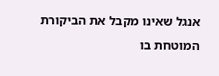אנגל שאינו מקבל את הביקורת המוטחת בו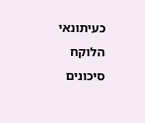כעיתונאי הלוקח סיכונים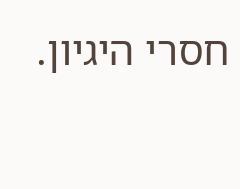חסרי היגיון.